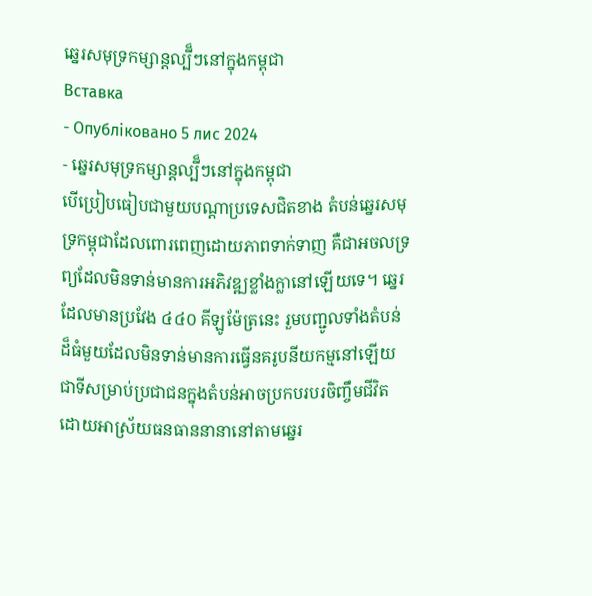ឆ្នេរសមុទ្រកម្សាន្តល្បី៏ៗនៅក្នុងកម្ពុជា
Вставка
- Опубліковано 5 лис 2024
- ឆ្នេរសមុទ្រកម្សាន្តល្បី៏ៗនៅក្នុងកម្ពុជា
បើប្រៀបធៀបជាមួយបណ្តាប្រទេសជិតខាង តំបន់ឆ្នេរសមុទ្រកម្ពុជាដែលពោរពេញដោយភាពទាក់ទាញ គឺជាអចលទ្រព្យដែលមិនទាន់មានការអភិវឌ្ឍខ្លាំងក្លានៅឡើយទេ។ ឆ្នេរដែលមានប្រវែង ៤៤០ គីឡូម៉ែត្រនេះ រួមបញ្ជូលទាំងតំបន់ដ៏ធំមួយដែលមិនទាន់មានការធ្វើនគរូបនីយកម្មនៅឡើយ ជាទីសម្រាប់ប្រជាជនក្នុងតំបន់អាចប្រកបរបរចិញ្ចឹមជីវិតដោយអាស្រ័យធនធាននានានៅតាមឆ្នេរ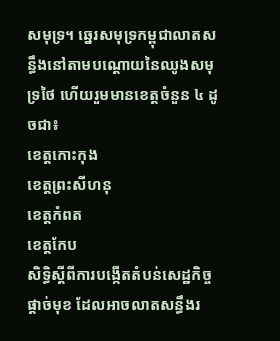សមុទ្រ។ ឆ្នេរសមុទ្រកម្ពុជាលាតសន្ធឹងនៅតាមបណ្តោយនៃឈូងសមុទ្រថៃ ហើយរួមមានខេត្តចំនួន ៤ ដូចជា៖
ខេត្តកោះកុង
ខេត្តព្រះសីហនុ
ខេត្តកំពត
ខេត្តកែប
សិទ្ធិស្តីពីការបង្កើតតំបន់សេដ្ឋកិច្ចផ្តាច់មុខ ដែលអាចលាតសន្ធឹងរ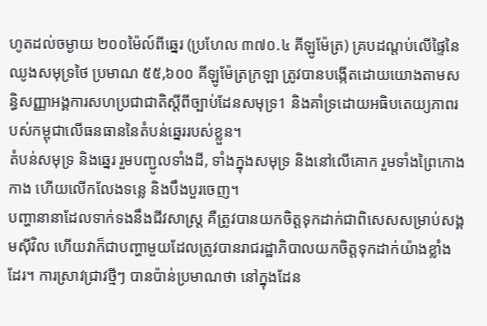ហូតដល់ចម្ងាយ ២០០ម៉ៃល៍ពីឆ្នេរ (ប្រហែល ៣៧០.៤ គីឡូម៉ែត្រ) គ្របដណ្តប់លើផ្ទៃនៃឈូងសមុទ្រថៃ ប្រមាណ ៥៥,៦០០ គីឡូម៉ែត្រក្រឡា ត្រូវបានបង្កើតដោយយោងតាមសន្ធិសញ្ញាអង្គការសហប្រជាជាតិស្តីពីច្បាប់ដែនសមុទ្រ1 និងគាំទ្រដោយអធិបតេយ្យភាពរបស់កម្ពុជាលើធនធាននៃតំបន់ឆ្នេររបស់ខ្លួន។
តំបន់សមុទ្រ និងឆ្នេរ រួមបញ្ជូលទាំងដី, ទាំងក្នុងសមុទ្រ និងនៅលើគោក រួមទាំងព្រៃកោងកាង ហើយលើកលែងទន្លេ និងបឹងបួរចេញ។
បញ្ហានានាដែលទាក់ទងនឹងជីវសាស្ត្រ គឺត្រូវបានយកចិត្តទុកដាក់ជាពិសេសសម្រាប់សង្គមស៊ីវិល ហើយវាក៏ជាបញ្ហាមួយដែលត្រូវបានរាជរដ្ឋាភិបាលយកចិត្តទុកដាក់យ៉ាងខ្លាំងដែរ។ ការស្រាវជ្រាវថ្មីៗ បានប៉ាន់ប្រមាណថា នៅក្នុងដែន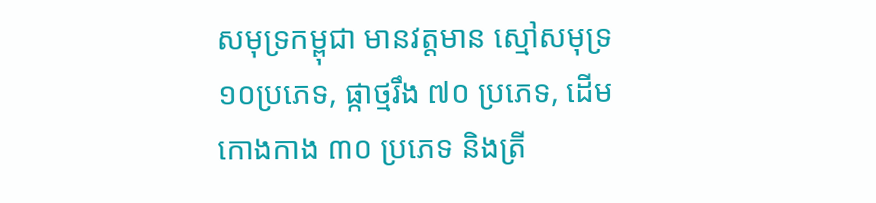សមុទ្រកម្ពុជា មានវត្តមាន ស្មៅសមុទ្រ ១០ប្រភេទ, ផ្កាថ្មរឹង ៧០ ប្រភេទ, ដើមកោងកាង ៣០ ប្រភេទ និងត្រី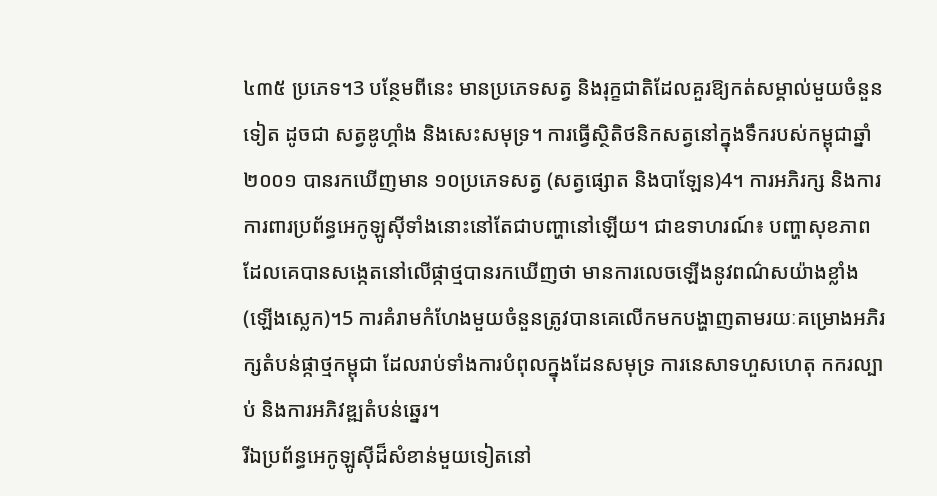៤៣៥ ប្រភេទ។3 បន្ថែមពីនេះ មានប្រភេទសត្វ និងរុក្ខជាតិដែលគួរឱ្យកត់សម្គាល់មួយចំនួនទៀត ដូចជា សត្វឌូហ្គាំង និងសេះសមុទ្រ។ ការធ្វើស្ថិតិថនិកសត្វនៅក្នុងទឹករបស់កម្ពុជាឆ្នាំ ២០០១ បានរកឃើញមាន ១០ប្រភេទសត្វ (សត្វផ្សោត និងបាឡែន)4។ ការអភិរក្ស និងការការពារប្រព័ន្ធអេកូឡូស៊ីទាំងនោះនៅតែជាបញ្ហានៅឡើយ។ ជាឧទាហរណ៍៖ បញ្ហាសុខភាពដែលគេបានសង្កេតនៅលើផ្កាថ្មបានរកឃើញថា មានការលេចឡើងនូវពណ៌សយ៉ាងខ្លាំង(ឡើងស្លេក)។5 ការគំរាមកំហែងមួយចំនួនត្រូវបានគេលើកមកបង្ហាញតាមរយៈគម្រោងអភិរក្សតំបន់ផ្កាថ្មកម្ពុជា ដែលរាប់ទាំងការបំពុលក្នុងដែនសមុទ្រ ការនេសាទហួសហេតុ កករល្បាប់ និងការអភិវឌ្ឍតំបន់ឆ្នេរ។
រីឯប្រព័ន្ធអេកូឡូស៊ីដ៏សំខាន់មួយទៀតនៅ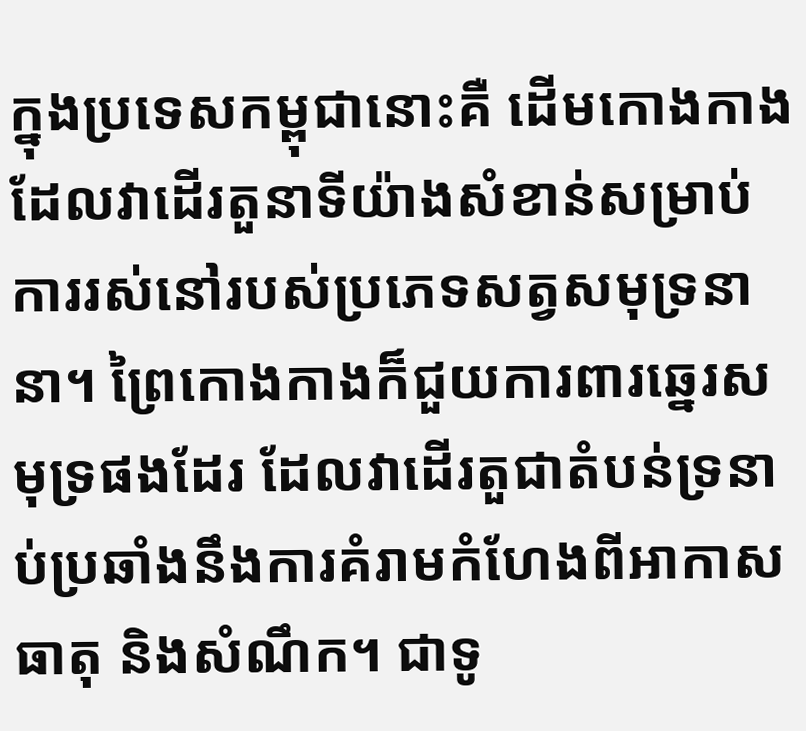ក្នុងប្រទេសកម្ពុជានោះគឺ ដើមកោងកាង ដែលវាដើរតួនាទីយ៉ាងសំខាន់សម្រាប់ការរស់នៅរបស់ប្រភេទសត្វសមុទ្រនានា។ ព្រៃកោងកាងក៏ជួយការពារឆ្នេរសមុទ្រផងដែរ ដែលវាដើរតួជាតំបន់ទ្រនាប់ប្រឆាំងនឹងការគំរាមកំហែងពីអាកាសធាតុ និងសំណឹក។ ជាទូ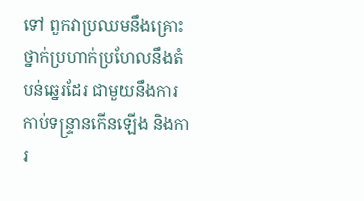ទៅ ពួកវាប្រឈមនឹងគ្រោះថ្នាក់ប្រហាក់ប្រហែលនឹងតំបន់ឆ្នេរដែរ ជាមួយនឹងការកាប់ទន្ទ្រានកើនឡើង និងការ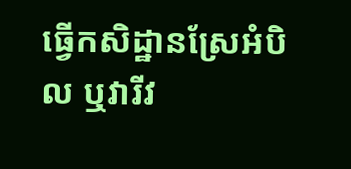ធ្វើកសិដ្ឋានស្រែអំបិល ឬវារីវ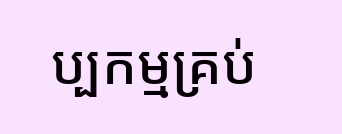ប្បកម្មគ្រប់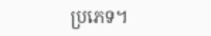ប្រភេទ។